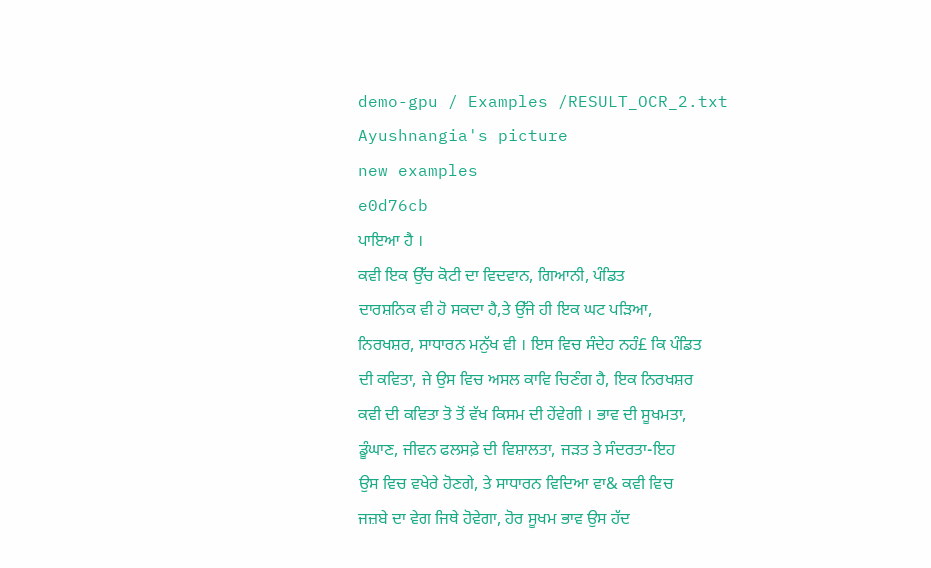demo-gpu / Examples /RESULT_OCR_2.txt
Ayushnangia's picture
new examples
e0d76cb
ਪਾਇਆ ਹੈ ।
ਕਵੀ ਇਕ ਉੱਚ ਕੋਟੀ ਦਾ ਵਿਦਵਾਨ, ਗਿਆਨੀ, ਪੰਡਿਤ
ਦਾਰਸ਼ਨਿਕ ਵੀ ਹੋ ਸਕਦਾ ਹੈ,ਤੇ ਉੱਜੇ ਹੀ ਇਕ ਘਟ ਪੜਿਆ,
ਨਿਰਖਸ਼ਰ, ਸਾਧਾਰਨ ਮਨੁੱਖ ਵੀ । ਇਸ ਵਿਚ ਸੰਦੇਹ ਨਹੰ£ ਕਿ ਪੰਡਿਤ
ਦੀ ਕਵਿਤਾ, ਜੇ ਉਸ ਵਿਚ ਅਸਲ ਕਾਵਿ ਚਿਣੰਗ ਹੈ, ਇਕ ਨਿਰਖਸ਼ਰ
ਕਵੀ ਦੀ ਕਵਿਤਾ ਤੋ ਤੋਂ ਵੱਖ ਕਿਸਮ ਦੀ ਹੇਂਵੇਗੀ । ਭਾਵ ਦੀ ਸੂਖਮਤਾ,
ਡੂੰਘਾਣ, ਜੀਵਨ ਫਲਸਫ਼ੇ ਦੀ ਵਿਸ਼ਾਲਤਾ, ਜੜਤ ਤੇ ਸੰਦਰਤਾ-ਇਹ
ਉਸ ਵਿਚ ਵਖੇਰੇ ਹੋਣਗੇ, ਤੇ ਸਾਧਾਰਨ ਵਿਦਿਆ ਵਾ& ਕਵੀ ਵਿਚ
ਜਜ਼ਬੇ ਦਾ ਵੇਗ ਜਿਥੇ ਹੋਵੇਗਾ, ਹੋਰ ਸੂਖਮ ਭਾਵ ਉਸ ਹੱਦ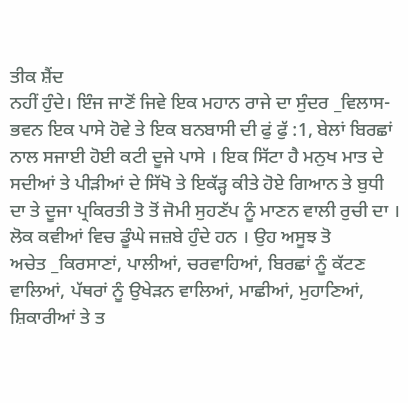ਤੀਕ ਸ਼ੈਂਦ
ਨਹੀਂ ਹੁੰਦੇ। ਇੰਜ ਜਾਣੋਂ ਜਿਵੇ ਇਕ ਮਹਾਨ ਰਾਜੇ ਦਾ ਸੁੰਦਰ _ਵਿਲਾਸ-
ਭਵਨ ਇਕ ਪਾਸੇ ਹੋਵੇ ਤੇ ਇਕ ਬਨਬਾਸੀ ਦੀ ਫੁਂ ਫੁੱ :1, ਬੇਲਾਂ ਬਿਰਛਾਂ
ਨਾਲ ਸਜਾਈ ਹੋਈ ਕਟੀ ਦੂਜੇ ਪਾਸੇ । ਇਕ ਸਿੱਟਾ ਹੈ ਮਨੁਖ ਮਾਤ ਦੇ
ਸਦੀਆਂ ਤੇ ਪੀੜੀਆਂ ਦੇ ਸਿੱਖੋ ਤੇ ਇਕੱੜ੍ਹ ਕੀਤੇ ਹੋਏ ਗਿਆਨ ਤੇ ਬੁਧੀ
ਦਾ ਤੇ ਦੂਜਾ ਪ੍ਰਕਿਰਤੀ ਤੋ ਤੋਂ ਜੋਮੀ ਸੁਹਣੱਪ ਨੂੰ ਮਾਣਨ ਵਾਲੀ ਰੁਚੀ ਦਾ ।
ਲੋਕ ਕਵੀਆਂ ਵਿਚ ਡੂੰਘੇ ਜਜ਼ਬੇ ਹੁੰਦੇ ਹਨ । ਉਹ ਅਸੂਝ ਤੋ
ਅਚੇਤ _ਕਿਰਸਾਣਾਂ, ਪਾਲੀਆਂ, ਚਰਵਾਹਿਆਂ, ਬਿਰਛਾਂ ਨੂੰ ਕੱਟਣ
ਵਾਲਿਆਂ, ਪੱਥਰਾਂ ਨੂੰ ਉਖੇੜਨ ਵਾਲਿਆਂ, ਮਾਛੀਆਂ, ਮੁਹਾਣਿਆਂ,
ਸ਼ਿਕਾਰੀਆਂ ਤੇ ਤ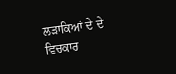ਲੜਾਕਿਆਂ ਦੇ ਦੇ ਵਿਚਕਾਰ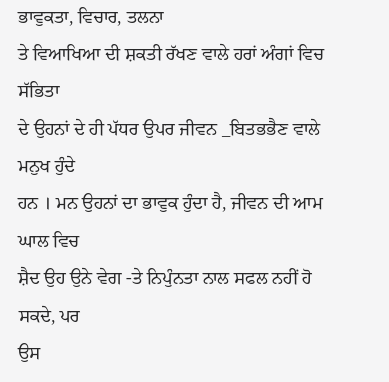ਭਾਵੁਕਤਾ, ਵਿਚਾਰ, ਤਲਨਾ
ਤੇ ਵਿਆਖਿਆ ਦੀ ਸ਼ਕਤੀ ਰੱਖਣ ਵਾਲੇ ਹਰਾਂ ਅੰਗਾਂ ਵਿਚ ਸੱਭਿਤਾ
ਦੇ ਉਹਨਾਂ ਦੇ ਹੀ ਪੱਧਰ ਉਪਰ ਜੀਵਨ _ਬਿਤਭਭੈਣ ਵਾਲੇ ਮਨੁਖ ਹੁੰਦੇ
ਹਨ । ਮਨ ਉਹਨਾਂ ਦਾ ਭਾਵੁਕ ਹੁੰਦਾ ਹੈ, ਜੀਵਨ ਦੀ ਆਮ ਘਾਲ ਵਿਚ
ਸ਼ੈਦ ਉਹ ਉਨੇ ਵੇਗ -ਤੇ ਨਿਪੁੰਨਤਾ ਨਾਲ ਸਫਲ ਨਹੀਂ ਹੋ ਸਕਦੇ, ਪਰ
ਉਸ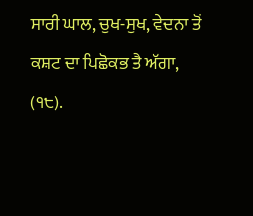ਸਾਰੀ ਘਾਲ, ਚੁਖ-ਸੁਖ, ਵੇਦਨਾ ਤੋਂ ਕਸ਼ਟ ਦਾ ਪਿਛੋਕਭ ਤੈ ਅੱਗਾ,
(੧੮).